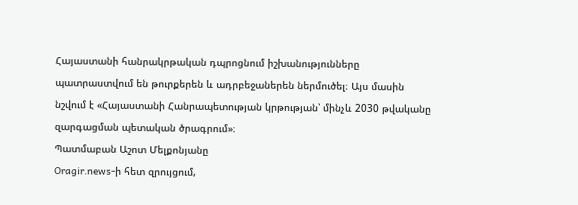Հայաստանի հանրակրթական դպրոցնում իշխանությունները պատրաստվում են թուրքերեն և ադրբեջաներեն ներմուծել։ Այս մասին նշվում է «Հայաստանի Հանրապետության կրթության՝ մինչև 2030 թվականը զարգացման պետական ծրագրում»։
Պատմաբան Աշոտ Մելքոնյանը
Oragir.news-ի հետ զրույցում,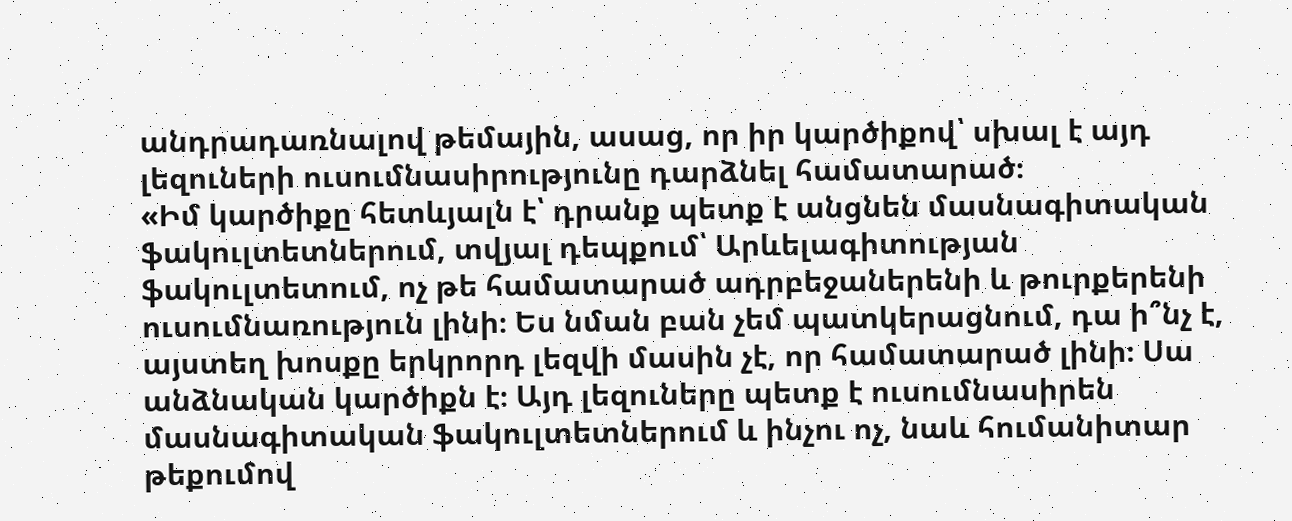անդրադառնալով թեմային, ասաց, որ իր կարծիքով՝ սխալ է այդ լեզուների ուսումնասիրությունը դարձնել համատարած։
«Իմ կարծիքը հետևյալն է՝ դրանք պետք է անցնեն մասնագիտական ֆակուլտետներում, տվյալ դեպքում՝ Արևելագիտության ֆակուլտետում, ոչ թե համատարած ադրբեջաներենի և թուրքերենի ուսումնառություն լինի։ Ես նման բան չեմ պատկերացնում, դա ի՞նչ է, այստեղ խոսքը երկրորդ լեզվի մասին չէ, որ համատարած լինի։ Սա անձնական կարծիքն է։ Այդ լեզուները պետք է ուսումնասիրեն մասնագիտական ֆակուլտետներում և ինչու ոչ, նաև հումանիտար թեքումով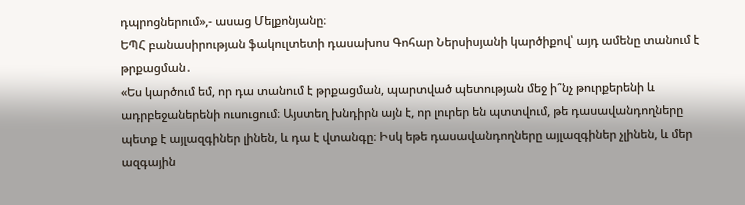դպրոցներում»,- ասաց Մելքոնյանը։
ԵՊՀ բանասիրության ֆակուլտետի դասախոս Գոհար Ներսիսյանի կարծիքով՝ այդ ամենը տանում է թրքացման․
«Ես կարծում եմ, որ դա տանում է թրքացման, պարտված պետության մեջ ի՞նչ թուրքերենի և ադրբեջաներենի ուսուցում։ Այստեղ խնդիրն այն է, որ լուրեր են պտտվում, թե դասավանդողները պետք է այլազգիներ լինեն, և դա է վտանգը։ Իսկ եթե դասավանդողները այլազգիներ չլինեն, և մեր ազգային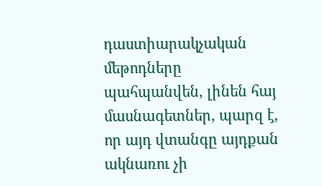դաստիարակչական մեթոդները պահպանվեն, լինեն հայ մասնագետներ, պարզ է, որ այդ վտանգը այդքան ակնառու չի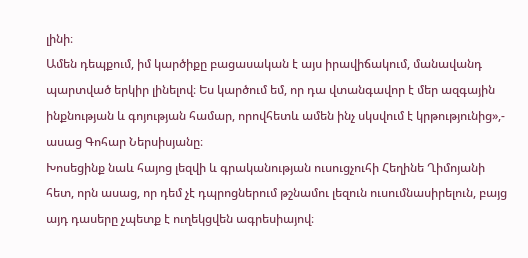լինի։
Ամեն դեպքում, իմ կարծիքը բացասական է այս իրավիճակում, մանավանդ պարտված երկիր լինելով։ Ես կարծում եմ, որ դա վտանգավոր է մեր ազգային ինքնության և գոյության համար, որովհետև ամեն ինչ սկսվում է կրթությունից»,- ասաց Գոհար Ներսիսյանը։
Խոսեցինք նաև հայոց լեզվի և գրականության ուսուցչուհի Հեղինե Ղիմոյանի հետ, որն ասաց, որ դեմ չէ դպրոցներում թշնամու լեզուն ուսումնասիրելուն, բայց այդ դասերը չպետք է ուղեկցվեն ագրեսիայով։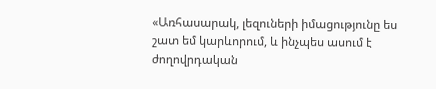«Առհասարակ, լեզուների իմացությունը ես շատ եմ կարևորում, և ինչպես ասում է ժողովրդական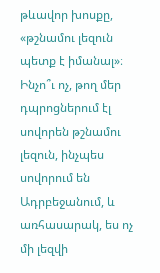թևավոր խոսքը, «թշնամու լեզուն պետք է իմանալ»։ Ինչո՞ւ ոչ, թող մեր դպրոցներում էլ սովորեն թշնամու լեզուն, ինչպես սովորում են Ադրբեջանում, և առհասարակ, ես ոչ մի լեզվի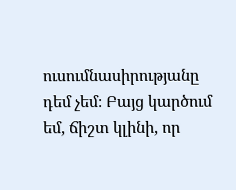ուսումնասիրությանը դեմ չեմ։ Բայց կարծում եմ, ճիշտ կլինի, որ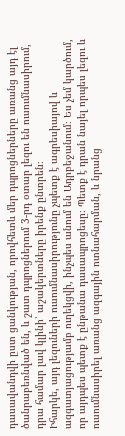դասավանդվի ըստ ցանկության, որովհետև մեր դպրոցներները առանց այդ էլ ծանրաբեռնված են, և շատ դպրոցներում 3-րդ օտար լեզու են ուսումնասիրում, դրա համար լավ կլինի՝ աշակերտները իրենք ընտրեն։
Իհարկե, այդ լեզուների ուսումնասիրությունը չպետք է ագրեսիայով և ազգատյացությամբ ուղեկցվի, ինչպես անում են Ադրբեջանում։ Ես չեմ կարծում, որ այդպես պետք է ընթանա դասապրոցեսը։ Պետք է դրան նայել որպես լեզու և ուսումնասիրել առանց ազգային ոտնահարման, և նրանց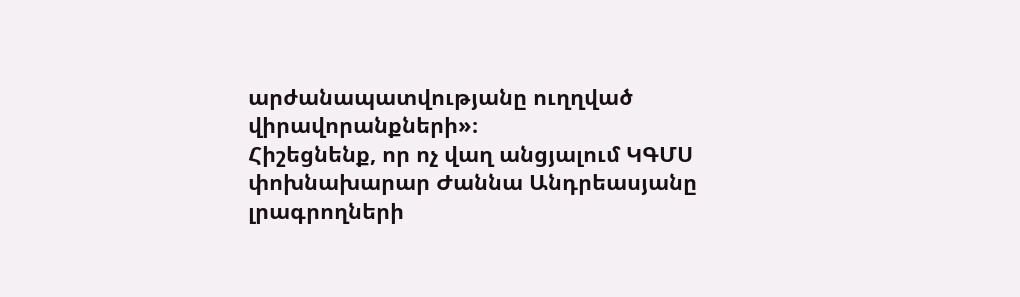արժանապատվությանը ուղղված վիրավորանքների»։
Հիշեցնենք, որ ոչ վաղ անցյալում ԿԳՄՍ փոխնախարար Ժաննա Անդրեասյանը լրագրողների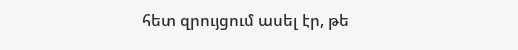հետ զրույցում ասել էր, թե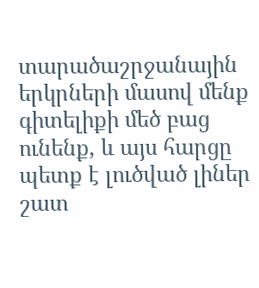տարածաշրջանային երկրների մասով մենք գիտելիքի մեծ բաց ունենք, և այս հարցը պետք է լուծված լիներ շատ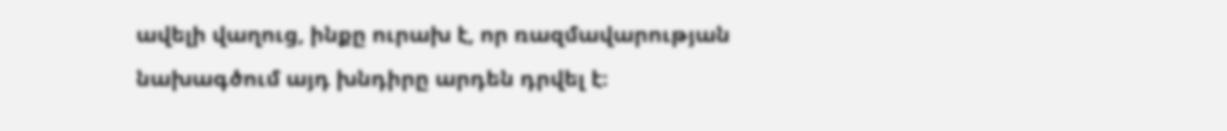ավելի վաղուց, ինքը ուրախ է, որ ռազմավարության նախագծում այդ խնդիրը արդեն դրվել է։